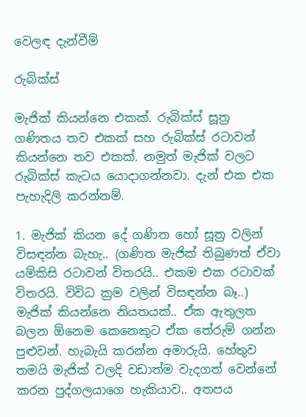වෙලඳ දැන්වීම්

රුබික්ස්

මැජික් කියන්නෙ එකක්. රුබික්ස් සූත්‍ර ගණිතය තව එකක් සහ රුබික්ස් රටාවන් කියන්නෙ තව එකක්. නමුත් මැජික් වලට රුබික්ස් කැටය යොදාගන්නවා. දැන් එක එක පැහැදිලි කරන්නම්.

1. මැජික් කියන දේ ගණිත හෝ සූත්‍ර වලින් විසඳන්න බැහැ.. (ගණිත මැජික් තිබුණත් ඒවා යම්කිසි රටාවන් විතරයි.. එකම එක රටාවක් විතරයි. විවිධ ක්‍රම වලින් විසඳන්න බෑ..) මැජික් කියන්නෙ නියතයක්.. ඒක ඇතුලත බලන ඕනෙම කෙනෙකුට ඒක තේරුම් ගන්න පුළුවන්. හැබැයි කරන්න අමාරුයි. හේතුව තමයි මැජික් වලදි වඩාත්ම වැදගත් වෙන්නේ කරන පුද්ගලයාගෙ හැකියාව.. අතපය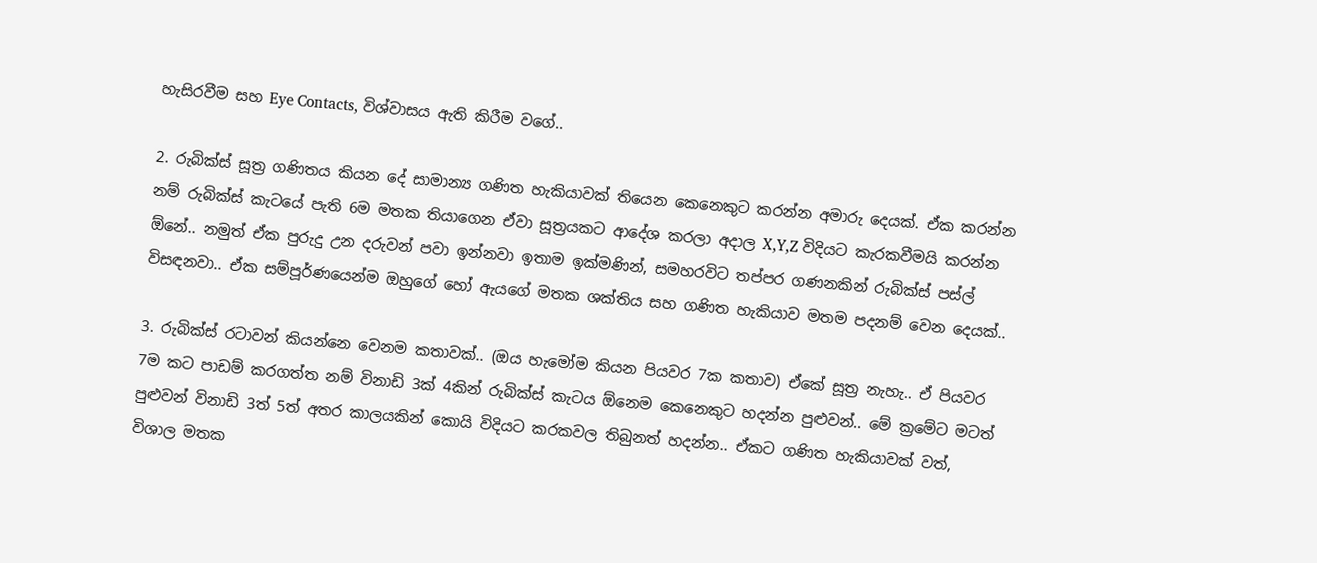හැසිරවීම සහ Eye Contacts, විශ්වාසය ඇති කිරීම වගේ..

2. රුබික්ස් සූත්‍ර ගණිතය කියන දේ සාමාන්‍ය ගණිත හැකියාවක් තියෙන කෙනෙකුට කරන්න අමාරු දෙයක්. ඒක කරන්න නම් රුබික්ස් කැටයේ පැති 6ම මතක තියාගෙන ඒවා සූත්‍රයකට ආදේශ කරලා අදාල X,Y,Z විදියට කැරකවීමයි කරන්න ඕනේ.. නමුත් ඒක පුරුදු උන දරුවන් පවා ඉන්නවා ඉතාම ඉක්මණින්, සමහරවිට තප්පර ගණනකින් රුබික්ස් පස්ල් විසඳනවා.. ඒක සම්පූර්ණයෙන්ම ඔහුගේ හෝ ඇයගේ මතක ශක්තිය සහ ගණිත හැකියාව මතම පදනම් වෙන දෙයක්..

3. රුබික්ස් රටාවන් කියන්නෙ වෙනම කතාවක්.. (ඔය හැමෝම කියන පියවර 7ක කතාව) ඒකේ සූත්‍ර නැහැ.. ඒ පියවර 7ම කට පාඩම් කරගත්ත නම් විනාඩි 3ක් 4කින් රුබික්ස් කැටය ඕනෙම කෙනෙකුට හදන්න පුළුවන්.. මේ ක්‍රමේට මටත් පුළුවන් විනාඩි 3ත් 5ත් අතර කාලයකින් කොයි විදියට කරකවල තිබුනත් හදන්න.. ඒකට ගණිත හැකියාවක් වත්, විශාල මතක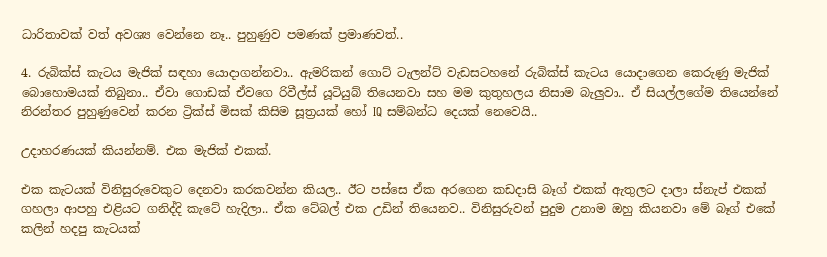ධාරිතාවක් වත් අවශ්‍ය වෙන්නෙ නෑ.. පුහුණුව පමණක් ප්‍රමාණවත්..

4. රුබික්ස් කැටය මැජික් සඳහා යොදාගන්නවා.. ඇමරිකන් ගොට් ටැලන්ට් වැඩසටහනේ රුබික්ස් කැටය යොදාගෙන කෙරුණු මැජික් බොහොමයක් තිබුනා.. ඒවා ගොඩක් ඒවගෙ රිවීල්ස් යූටියුබ් තියෙනවා සහ මම කුතුහලය නිසාම බැලුවා.. ඒ සියල්ලගේම තියෙන්නේ නිරන්තර පුහුණුවෙන් කරන ට්‍රික්ස් මිසක් කිසිම සූත්‍රයක් හෝ IQ සම්බන්ධ දෙයක් නෙවෙයි..

උදාහරණයක් කියන්නම්. එක මැජික් එකක්.

එක කැටයක් විනිසුරුවෙකුට දෙනවා කරකවන්න කියල.. ඊට පස්සෙ ඒක අරගෙන කඩදාසි බෑග් එකක් ඇතුලට දාලා ස්නැප් එකක් ගහලා ආපහු එළියට ගනිද්දි කැටේ හැදිලා.. ඒක ටේබල් එක උඩින් තියෙනව.. විනිසුරුවන් පුදුම උනාම ඔහු කියනවා මේ බෑග් එකේ කලින් හදපු කැටයක්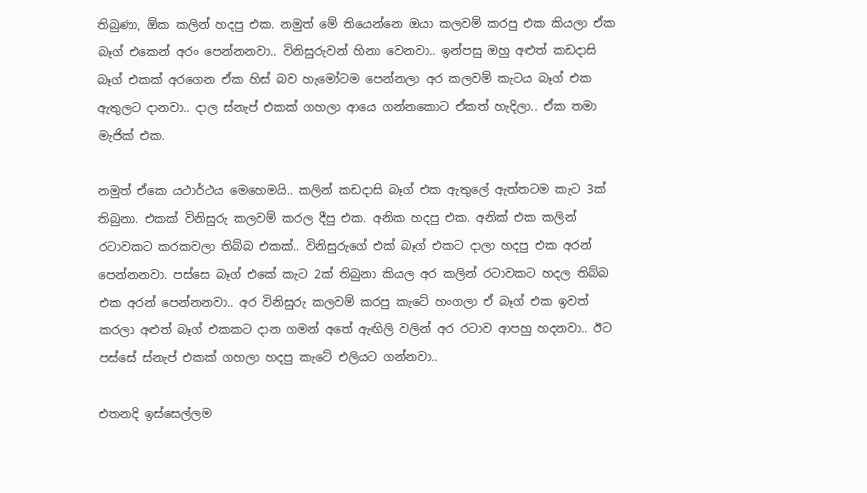තිබුණා, ඕක කලින් හදපු එක. නමුත් මේ තියෙන්නෙ ඔයා කලවම් කරපු එක කියලා ඒක බෑග් එකෙන් අරං පෙන්නනවා.. විනිසුරුවන් හිනා වෙනවා.. ඉන්පසු ඔහු අළුත් කඩදාසි බෑග් එකක් අරගෙන ඒක හිස් බව හැමෝටම පෙන්නලා අර කලවම් කැටය බෑග් එක ඇතුලට දානවා.. දාල ස්නැප් එකක් ගහලා ආයෙ ගන්නකොට ඒකත් හැදිලා.. ඒක තමා මැජික් එක.

නමුත් ඒකෙ යථාර්ථය මෙහෙමයි.. කලින් කඩදාසි බෑග් එක ඇතුලේ ඇත්තටම කැට 3ක් තිබුනා. එකක් විනිසුරු කලවම් කරල දීපු එක. අනික හදපු එක. අනික් එක කලින් රටාවකට කරකවලා තිබ්බ එකක්.. විනිසුරුගේ එක් බෑග් එකට දාලා හදපු එක අරන් පෙන්නනවා. පස්සෙ බෑග් එකේ කැට 2ක් තිබුනා කියල අර කලින් රටාවකට හදල තිබ්බ එක අරන් පෙන්නනවා.. අර විනිසුරු කලවම් කරපු කැටේ හංගලා ඒ බෑග් එක ඉවත් කරලා අළුත් බෑග් එකකට දාන ගමන් අතේ ඇඟිලි වලින් අර රටාව ආපහු හදනවා.. ඊට පස්සේ ස්නැප් එකක් ගහලා හදපු කැටේ එලියට ගන්නවා..

එතනදි ඉස්සෙල්ලම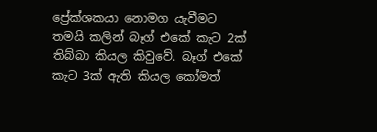ප්‍රේක්ශකයා නොමග යැවීමට තමයි කලින් බෑග් එකේ කැට 2ක් තිබ්බා කියල කිවුවේ. බෑග් එකේ කැට 3ක් ඇති කියල කෝමත්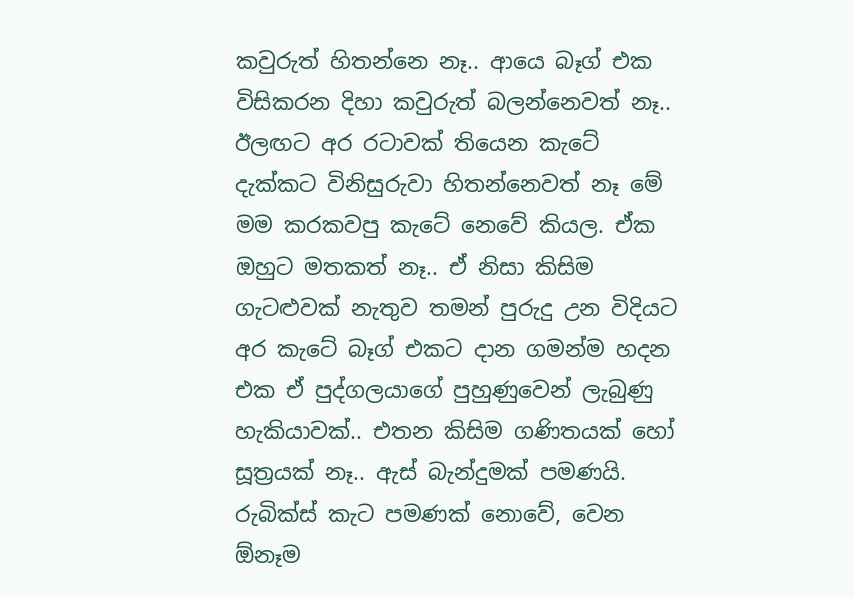කවුරුත් හිතන්නෙ නෑ.. ආයෙ බෑග් එක විසිකරන දිහා කවුරුත් බලන්නෙවත් නෑ.. ඊලඟට අර රටාවක් තියෙන කැටේ දැක්කට විනිසුරුවා හිතන්නෙවත් නෑ මේ මම කරකවපු කැටේ නෙවේ කියල. ඒක ඔහුට මතකත් නෑ.. ඒ නිසා කිසිම ගැටළුවක් නැතුව තමන් පුරුදු උන විදියට අර කැටේ බෑග් එකට දාන ගමන්ම හදන එක ඒ පුද්ගලයාගේ පුහුණුවෙන් ලැබුණු හැකියාවක්.. එතන කිසිම ගණිතයක් හෝ සූත්‍රයක් නෑ.. ඇස් බැන්දුමක් පමණයි. රුබික්ස් කැට පමණක් නොවේ, වෙන ඕනෑම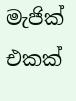මැජික් එකක්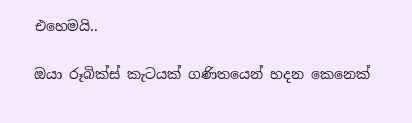එහෙමයි..

ඔයා රූබික්ස් කැටයක් ගණිතයෙන් හදන කෙනෙක්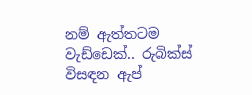නම් ඇත්තටම වැඩ්ඩෙක්.. රුබික්ස් විසඳන ඇප්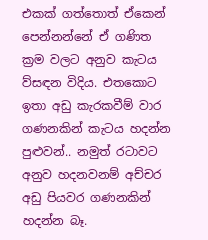එකක් ගත්තොත් ඒකෙන් පෙන්නන්නේ ඒ ගණිත ක්‍රම වලට අනුව කැටය ව්සඳන විදිය. එතකොට ඉතා අඩු කැරකවීම් වාර ගණනකින් කැටය හදන්න පුළුවන්.. නමුත් රටාවට අනුව හදනවනම් අච්චර අඩු පියවර ගණනකින් හදන්න බෑ.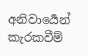අනිවාර්‍යෙන් කැරකවීම්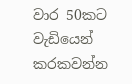වාර 50කට වැඩියෙන් කරකවන්න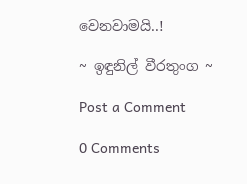වෙනවාමයි..!

~ ඉඳුනිල් වීරතුංග ~

Post a Comment

0 Comments